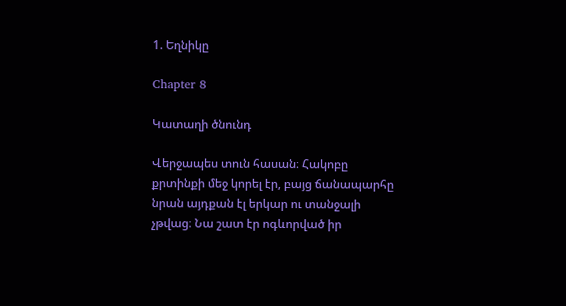1. Եղնիկը

Chapter 8

Կատաղի ծնունդ

Վերջապես տուն հասան։ Հակոբը քրտինքի մեջ կորել էր, բայց ճանապարհը նրան այդքան էլ երկար ու տանջալի չթվաց։ Նա շատ էր ոգևորված իր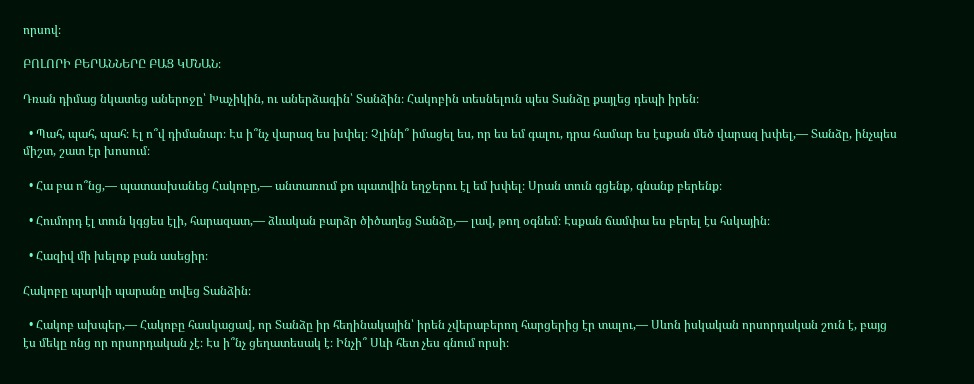որսով։

ԲՈԼՈՐԻ ԲԵՐԱՆՆԵՐԸ ԲԱՑ ԿՄՆԱՆ։

Դռան դիմաց նկատեց աներոջը՝ Խաչիկին, ու աներձագին՝ Տանձին։ Հակոբին տեսնելուն պես Տանձը քայլեց դեպի իրեն։

  • Պահ, պահ, պահ։ Էլ ո՞վ դիմանար։ Էս ի՞նչ վարազ ես խփել։ Չլինի՞ իմացել ես, որ ես եմ գալու, դրա համար ես էսքան մեծ վարազ խփել,— Տանձը, ինչպես միշտ, շատ էր խոսում։

  • Հա բա ո՞նց,— պատասխանեց Հակոբը,— անտառում քո պատվին եղջերու էլ եմ խփել։ Սրան տուն գցենք, գնանք բերենք։

  • Հումորդ էլ տուն կգցես էլի, հարազատ,— ձևական բարձր ծիծաղեց Տանձը,— լավ, թող օգնեմ։ Էսքան ճամփա ես բերել էս հսկային։

  • Հազիվ մի խելոք բան ասեցիր։

Հակոբը պարկի պարանը տվեց Տանձին։

  • Հակոբ ախպեր,— Հակոբը հասկացավ, որ Տանձը իր հեղինակային՝ իրեն չվերաբերող հարցերից էր տալու,— Սևոն իսկական որսորդական շուն է, բայց էս մեկը ոնց որ որսորդական չէ։ Էս ի՞նչ ցեղատեսակ է։ Ինչի՞ Սևի հետ չես գնում որսի։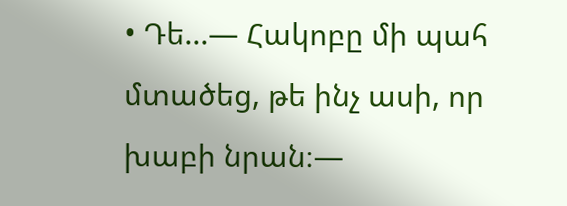• Դե...— Հակոբը մի պահ մտածեց, թե ինչ ասի, որ խաբի նրան։—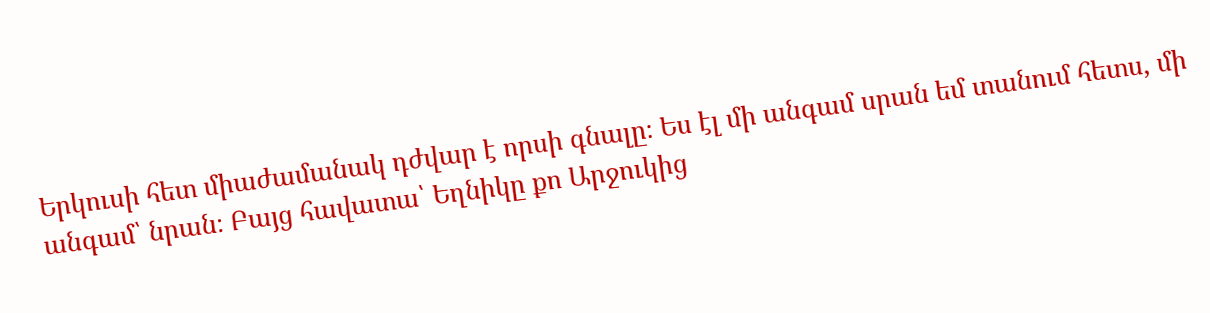Երկուսի հետ միաժամանակ դժվար է որսի գնալը։ Ես էլ մի անգամ սրան եմ տանում հետս, մի անգամ՝ նրան։ Բայց հավատա՝ Եղնիկը քո Արջուկից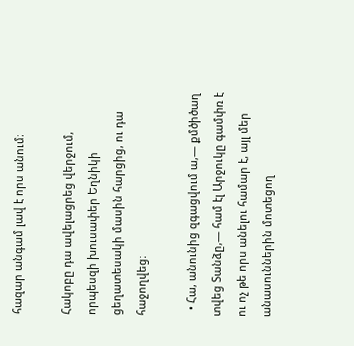հազար անգամ լավ է որս անում։

Հակոբը դա ավելացրեց վերջում, որպեսզի խուսափեր Եղնիկի ցեղատեսակի մասին հարցից, ու դա հաջողվեց։

  • Հա, անունից զգացվում ա,— քմծիծաղ տվեց Տանձը,— համ էլ Արջուկը գամփռ է ու ոչ թե որս անելու համար է, այլ մեր անասուններին մոտեցող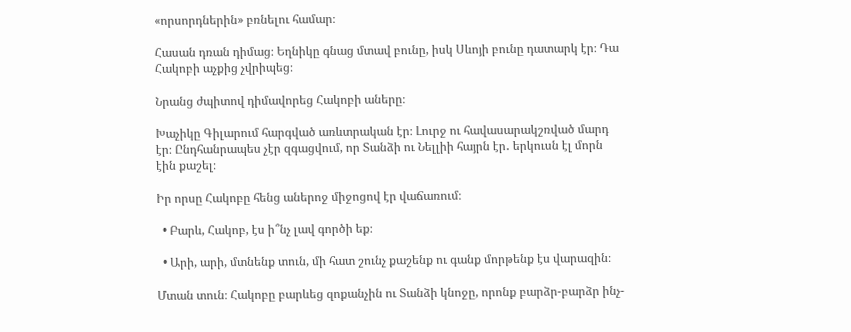«որսորդներին» բռնելու համար։

Հասան դռան դիմաց։ Եղնիկը գնաց մտավ բունը, իսկ Սևոյի բունը դատարկ էր։ Դա Հակոբի աչքից չվրիպեց։

Նրանց ժպիտով դիմավորեց Հակոբի աները։

Խաչիկը Գիլարում հարգված առևտրական էր։ Լուրջ ու հավասարակշռված մարդ էր։ Ընդհանրապես չէր զգացվում, որ Տանձի ու Նելլիի հայրն էր․ երկուսն էլ մորն էին քաշել։

Իր որսը Հակոբը հենց աներոջ միջոցով էր վաճառում։

  • Բարև, Հակոբ, էս ի՞նչ լավ գործի եք։

  • Արի, արի, մտնենք տուն, մի հատ շունչ քաշենք ու գանք մորթենք էս վարազին։

Մտան տուն։ Հակոբը բարևեց զոքանչին ու Տանձի կնոջը, որոնք բարձր-բարձր ինչ-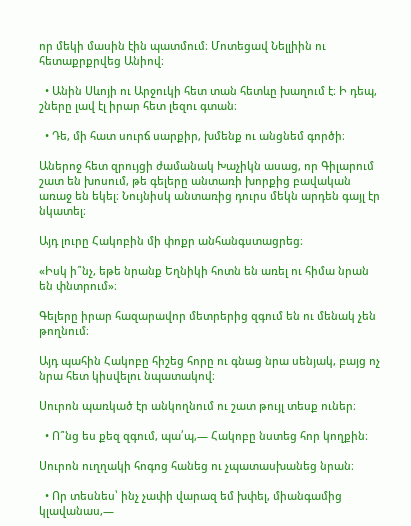որ մեկի մասին էին պատմում։ Մոտեցավ Նելլիին ու հետաքրքրվեց Անիով։

  • Անին Սևոյի ու Արջուկի հետ տան հետևը խաղում է։ Ի դեպ, շները լավ էլ իրար հետ լեզու գտան։

  • Դե, մի հատ սուրճ սարքիր, խմենք ու անցնեմ գործի։

Աներոջ հետ զրույցի ժամանակ Խաչիկն ասաց, որ Գիլարում շատ են խոսում, թե գելերը անտառի խորքից բավական առաջ են եկել։ Նույնիսկ անտառից դուրս մեկն արդեն գայլ էր նկատել։

Այդ լուրը Հակոբին մի փոքր անհանգստացրեց։

«Իսկ ի՞նչ, եթե նրանք Եղնիկի հոտն են առել ու հիմա նրան են փնտրում»։

Գելերը իրար հազարավոր մետրերից զգում են ու մենակ չեն թողնում։

Այդ պահին Հակոբը հիշեց հորը ու գնաց նրա սենյակ, բայց ոչ նրա հետ կիսվելու նպատակով։

Սուրոն պառկած էր անկողնում ու շատ թույլ տեսք ուներ։

  • Ո՞նց ես քեզ զգում, պա՛պ,— Հակոբը նստեց հոր կողքին։

Սուրոն ուղղակի հոգոց հանեց ու չպատասխանեց նրան։

  • Որ տեսնես՝ ինչ չափի վարազ եմ խփել, միանգամից կլավանաս,—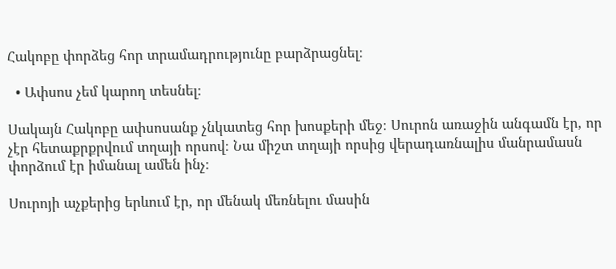Հակոբը փորձեց հոր տրամադրությունը բարձրացնել։

  • Ափսոս չեմ կարող տեսնել։

Սակայն Հակոբը ափսոսանք չնկատեց հոր խոսքերի մեջ։ Սուրոն առաջին անգամն էր, որ չէր հետաքրքրվում տղայի որսով։ Նա միշտ տղայի որսից վերադառնալիս մանրամասն փորձում էր իմանալ ամեն ինչ։

Սուրոյի աչքերից երևում էր, որ մենակ մեռնելու մասին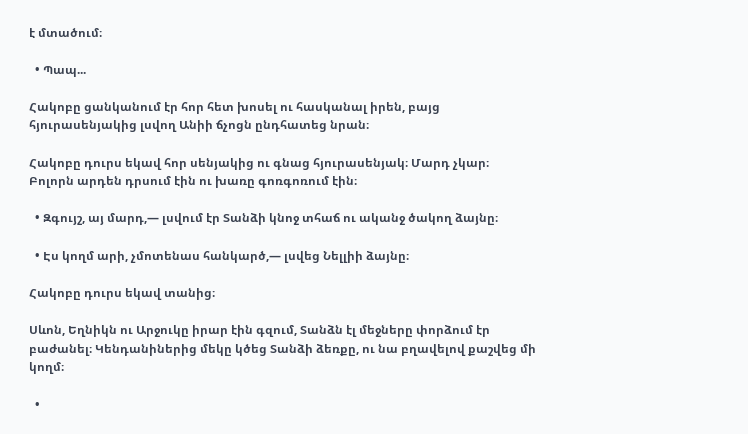է մտածում։

  • Պապ...

Հակոբը ցանկանում էր հոր հետ խոսել ու հասկանալ իրեն, բայց հյուրասենյակից լսվող Անիի ճչոցն ընդհատեց նրան։

Հակոբը դուրս եկավ հոր սենյակից ու գնաց հյուրասենյակ։ Մարդ չկար։ Բոլորն արդեն դրսում էին ու խառը գոռգոռում էին։

  • Զգույշ, այ մարդ,— լսվում էր Տանձի կնոջ տհաճ ու ականջ ծակող ձայնը։

  • Էս կողմ արի, չմոտենաս հանկարծ,— լսվեց Նելլիի ձայնը։

Հակոբը դուրս եկավ տանից։

Սևոն, Եղնիկն ու Արջուկը իրար էին գզում, Տանձն էլ մեջները փորձում էր բաժանել։ Կենդանիներից մեկը կծեց Տանձի ձեռքը, ու նա բղավելով քաշվեց մի կողմ։

  •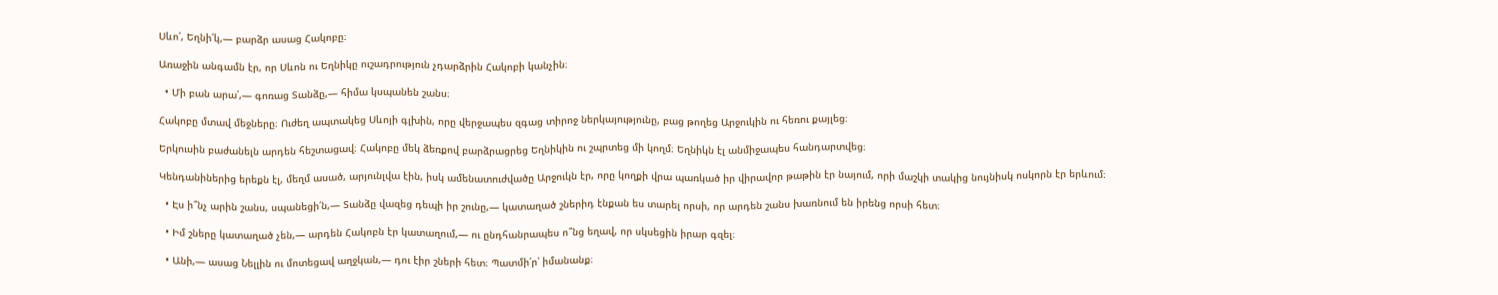Սևո՛, Եղնի՛կ,— բարձր ասաց Հակոբը։

Առաջին անգամն էր, որ Սևոն ու Եղնիկը ուշադրություն չդարձրին Հակոբի կանչին։

  • Մի բան արա՛,— գոռաց Տանձը,— հիմա կսպանեն շանս։

Հակոբը մտավ մեջները։ Ուժեղ ապտակեց Սևոյի գլխին, որը վերջապես զգաց տիրոջ ներկայությունը, բաց թողեց Արջուկին ու հեռու քայլեց։

Երկուսին բաժանելն արդեն հեշտացավ։ Հակոբը մեկ ձեռքով բարձրացրեց Եղնիկին ու շպրտեց մի կողմ։ Եղնիկն էլ անմիջապես հանդարտվեց։

Կենդանիներից երեքն էլ, մեղմ ասած, արյունլվա էին, իսկ ամենատուժվածը Արջուկն էր, որը կողքի վրա պառկած իր վիրավոր թաթին էր նայում, որի մաշկի տակից նույնիսկ ոսկորն էր երևում։

  • Էս ի՞նչ արին շանս, սպանեցի՛ն,— Տանձը վազեց դեպի իր շունը,— կատաղած շներիդ էնքան ես տարել որսի, որ արդեն շանս խառնում են իրենց որսի հետ։

  • Իմ շները կատաղած չեն,— արդեն Հակոբն էր կատաղում,— ու ընդհանրապես ո՞նց եղավ, որ սկսեցին իրար գզել։

  • Անի,— ասաց Նելլին ու մոտեցավ աղջկան,— դու էիր շների հետ։ Պատմի՛ր՝ իմանանք։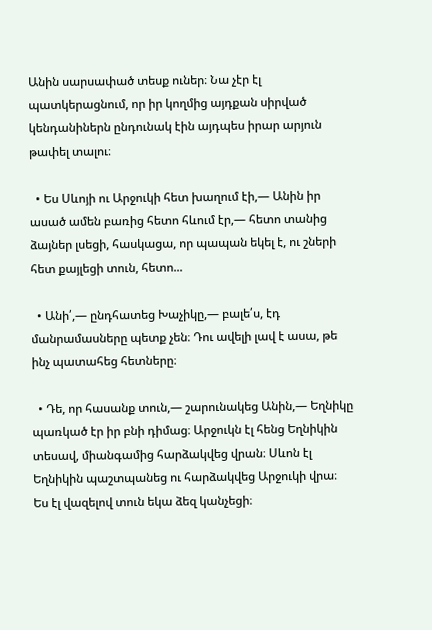Անին սարսափած տեսք ուներ։ Նա չէր էլ պատկերացնում, որ իր կողմից այդքան սիրված կենդանիներն ընդունակ էին այդպես իրար արյուն թափել տալու։

  • Ես Սևոյի ու Արջուկի հետ խաղում էի,— Անին իր ասած ամեն բառից հետո հևում էր,— հետո տանից ձայներ լսեցի, հասկացա, որ պապան եկել է, ու շների հետ քայլեցի տուն, հետո...

  • Անի՛,— ընդհատեց Խաչիկը,— բալե՛ս, էդ մանրամասները պետք չեն։ Դու ավելի լավ է ասա, թե ինչ պատահեց հետները։

  • Դե, որ հասանք տուն,— շարունակեց Անին,— Եղնիկը պառկած էր իր բնի դիմաց։ Արջուկն էլ հենց Եղնիկին տեսավ, միանգամից հարձակվեց վրան։ Սևոն էլ Եղնիկին պաշտպանեց ու հարձակվեց Արջուկի վրա։ Ես էլ վազելով տուն եկա ձեզ կանչեցի։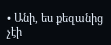• Անի, ես քեզանից չէի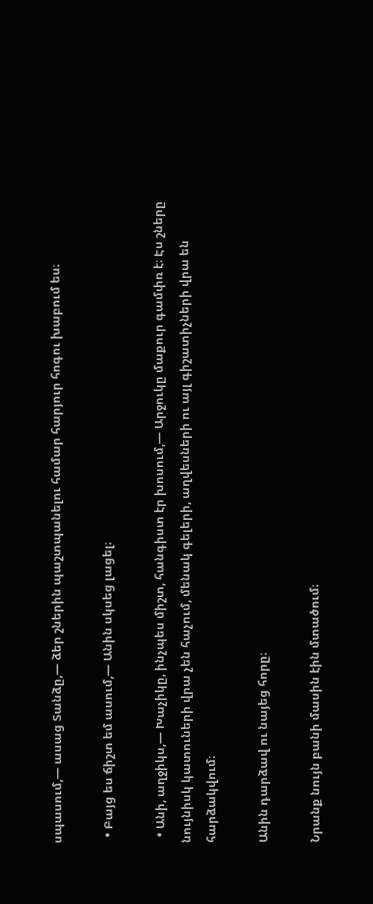սպասում,— ասաց Տանձը,— ձեր շներին պաշտպանելու համար հարյուր հոգու խաբում ես։

  • Բայց ես ճիշտ եմ ասում,— Անին սկսեց լացել։

  • Անի, աղջիկս,— Խաչիկը, ինչպես միշտ, հանգիստ էր խոսում,— Արջուկը մաքուր գամփռ է։ Էս շները նույնիսկ կատուների վրա չեն հաչում, մենակ գելերի, աղվեսների ու այլ գիշատիչների վրա են հարձակվում։

Անին դարձավ ու նայեց հորը։

Նրանք նույն բանի մասին էին մտածում։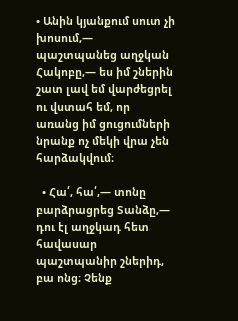• Անին կյանքում սուտ չի խոսում,— պաշտպանեց աղջկան Հակոբը,— ես իմ շներին շատ լավ եմ վարժեցրել ու վստահ եմ, որ առանց իմ ցուցումների նրանք ոչ մեկի վրա չեն հարձակվում։

  • Հա՛, հա՛,— տոնը բարձրացրեց Տանձը,— դու էլ աղջկադ հետ հավասար պաշտպանիր շներիդ, բա ոնց։ Չենք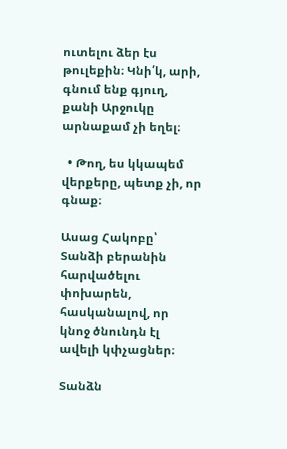ուտելու ձեր էս թուլեքին։ Կնի՛կ, արի, գնում ենք գյուղ, քանի Արջուկը արնաքամ չի եղել։

  • Թող, ես կկապեմ վերքերը, պետք չի, որ գնաք։

Ասաց Հակոբը՝ Տանձի բերանին հարվածելու փոխարեն, հասկանալով, որ կնոջ ծնունդն էլ ավելի կփչացներ։

Տանձն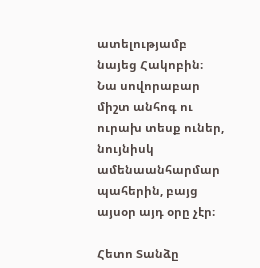ատելությամբ նայեց Հակոբին։ Նա սովորաբար միշտ անհոգ ու ուրախ տեսք ուներ, նույնիսկ ամենաանհարմար պահերին, բայց այսօր այդ օրը չէր։

Հետո Տանձը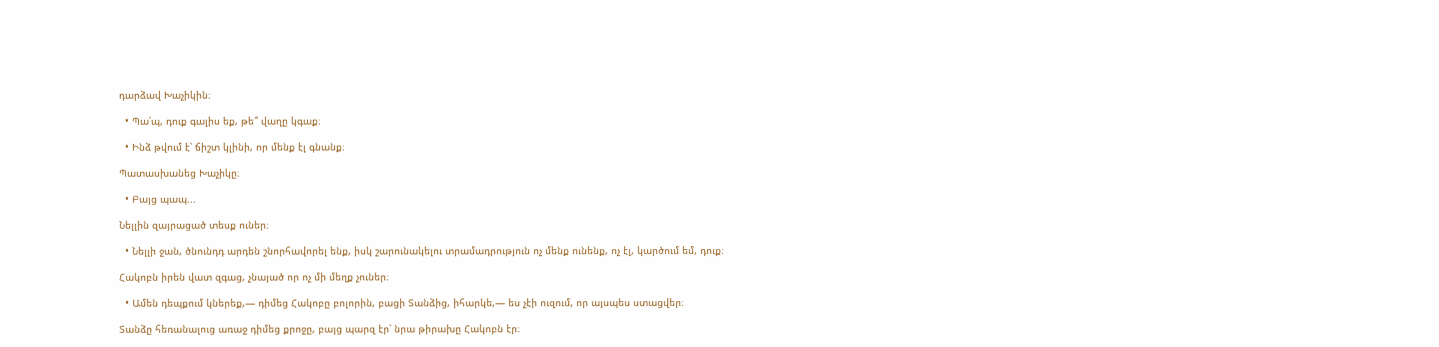դարձավ Խաչիկին։

  • Պա՛պ, դուք գալիս եք, թե՞ վաղը կգաք։

  • Ինձ թվում է՝ ճիշտ կլինի, որ մենք էլ գնանք։

Պատասխանեց Խաչիկը։

  • Բայց պապ...

Նելլին զայրացած տեսք ուներ։

  • Նելլի ջան, ծնունդդ արդեն շնորհավորել ենք, իսկ շարունակելու տրամադրություն ոչ մենք ունենք, ոչ էլ, կարծում եմ, դուք։

Հակոբն իրեն վատ զգաց, չնայած որ ոչ մի մեղք չուներ։

  • Ամեն դեպքում կներեք,— դիմեց Հակոբը բոլորին, բացի Տանձից, իհարկե,— ես չէի ուզում, որ այսպես ստացվեր։

Տանձը հեռանալուց առաջ դիմեց քրոջը, բայց պարզ էր՝ նրա թիրախը Հակոբն էր։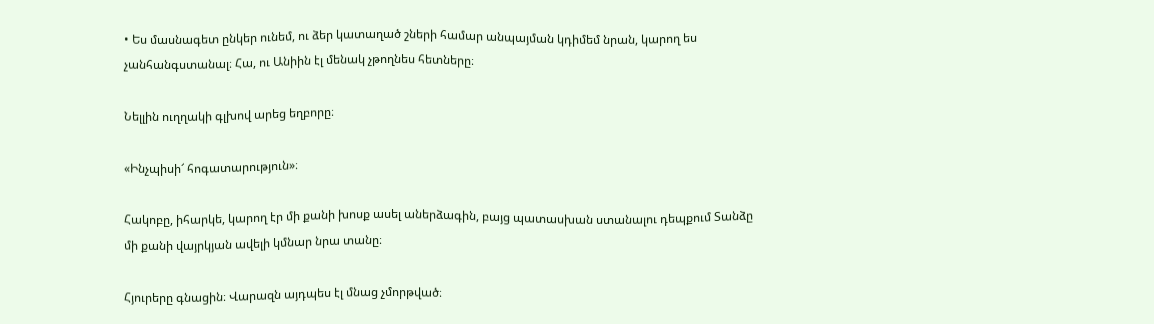• Ես մասնագետ ընկեր ունեմ, ու ձեր կատաղած շների համար անպայման կդիմեմ նրան, կարող ես չանհանգստանալ։ Հա, ու Անիին էլ մենակ չթողնես հետները։

Նելլին ուղղակի գլխով արեց եղբորը։

«Ինչպիսի՜ հոգատարություն»։

Հակոբը, իհարկե, կարող էր մի քանի խոսք ասել աներձագին, բայց պատասխան ստանալու դեպքում Տանձը մի քանի վայրկյան ավելի կմնար նրա տանը։

Հյուրերը գնացին։ Վարազն այդպես էլ մնաց չմորթված։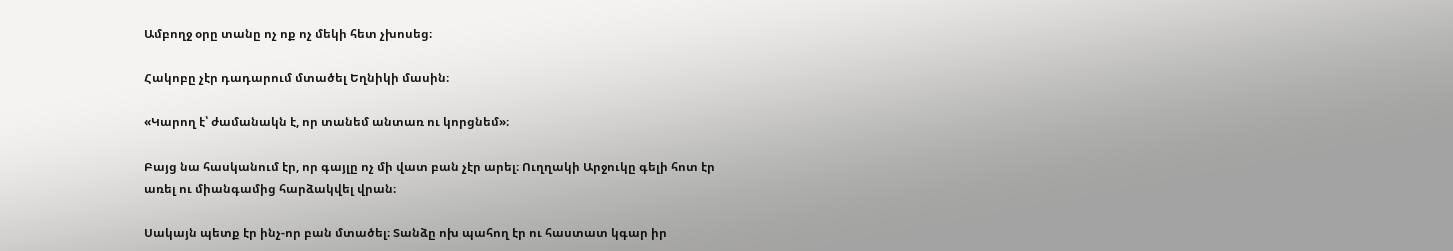Ամբողջ օրը տանը ոչ ոք ոչ մեկի հետ չխոսեց։

Հակոբը չէր դադարում մտածել Եղնիկի մասին։

«Կարող է՝ ժամանակն է, որ տանեմ անտառ ու կորցնեմ»։

Բայց նա հասկանում էր, որ գայլը ոչ մի վատ բան չէր արել։ Ուղղակի Արջուկը գելի հոտ էր առել ու միանգամից հարձակվել վրան։

Սակայն պետք էր ինչ-որ բան մտածել։ Տանձը ոխ պահող էր ու հաստատ կգար իր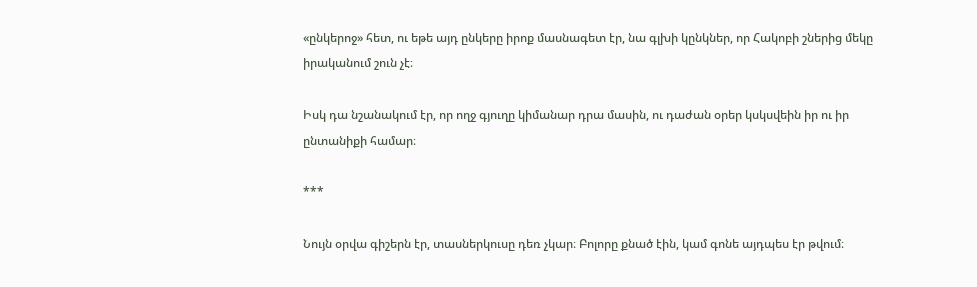«ընկերոջ» հետ, ու եթե այդ ընկերը իրոք մասնագետ էր, նա գլխի կընկներ, որ Հակոբի շներից մեկը իրականում շուն չէ։

Իսկ դա նշանակում էր, որ ողջ գյուղը կիմանար դրա մասին, ու դաժան օրեր կսկսվեին իր ու իր ընտանիքի համար։

***

Նույն օրվա գիշերն էր, տասներկուսը դեռ չկար։ Բոլորը քնած էին, կամ գոնե այդպես էր թվում։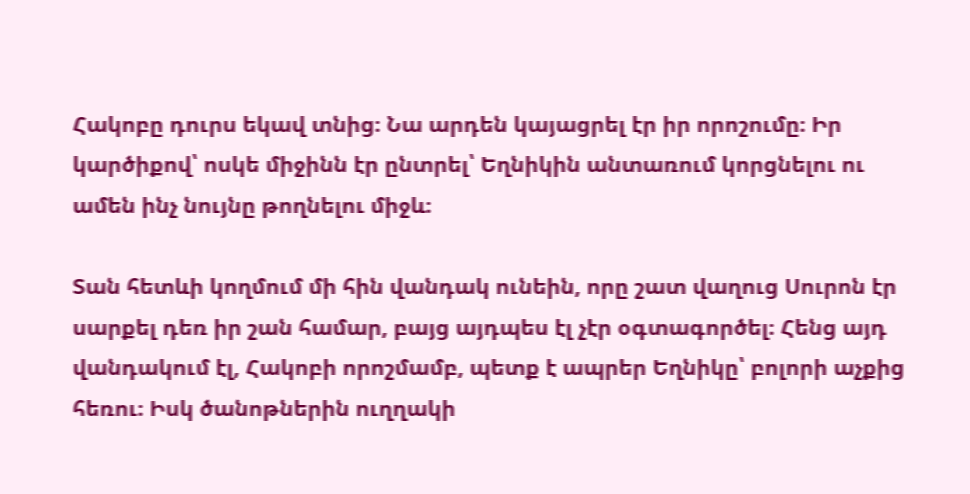Հակոբը դուրս եկավ տնից։ Նա արդեն կայացրել էր իր որոշումը։ Իր կարծիքով՝ ոսկե միջինն էր ընտրել՝ Եղնիկին անտառում կորցնելու ու ամեն ինչ նույնը թողնելու միջև։

Տան հետևի կողմում մի հին վանդակ ունեին, որը շատ վաղուց Սուրոն էր սարքել դեռ իր շան համար, բայց այդպես էլ չէր օգտագործել։ Հենց այդ վանդակում էլ, Հակոբի որոշմամբ, պետք է ապրեր Եղնիկը՝ բոլորի աչքից հեռու։ Իսկ ծանոթներին ուղղակի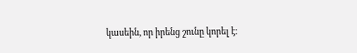կասեին, որ իրենց շունը կորել է։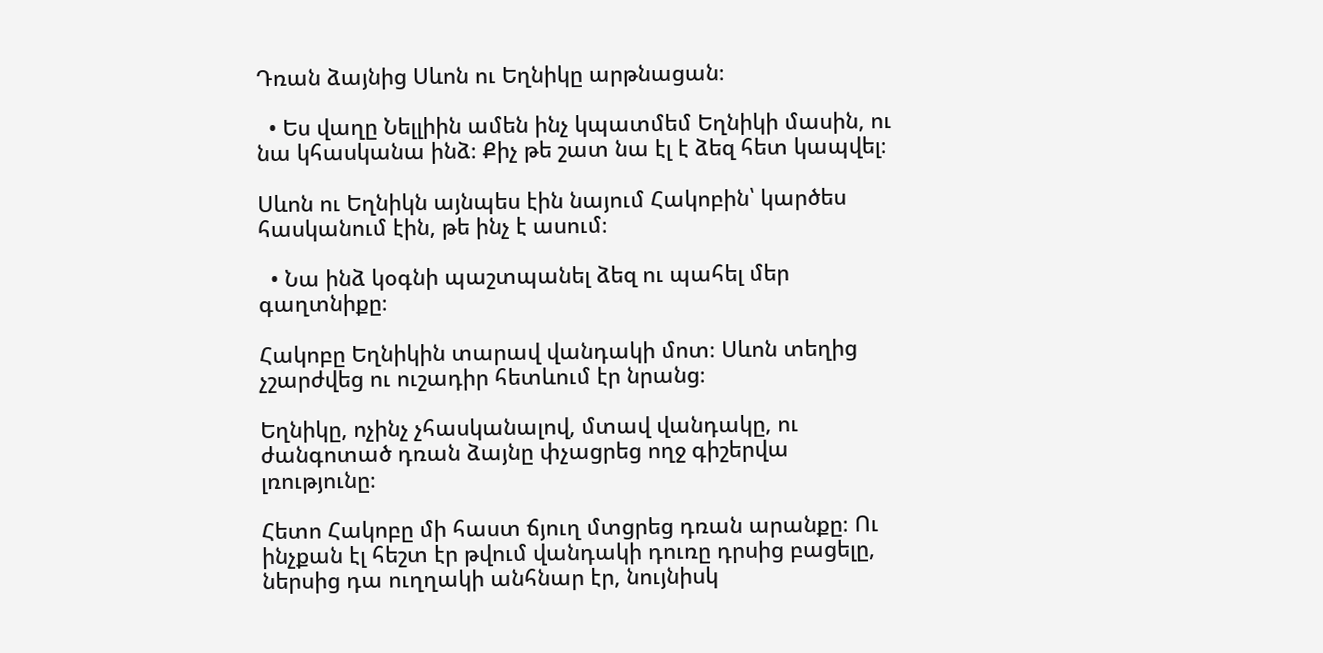Դռան ձայնից Սևոն ու Եղնիկը արթնացան։

  • Ես վաղը Նելլիին ամեն ինչ կպատմեմ Եղնիկի մասին, ու նա կհասկանա ինձ։ Քիչ թե շատ նա էլ է ձեզ հետ կապվել։

Սևոն ու Եղնիկն այնպես էին նայում Հակոբին՝ կարծես հասկանում էին, թե ինչ է ասում։

  • Նա ինձ կօգնի պաշտպանել ձեզ ու պահել մեր գաղտնիքը։

Հակոբը Եղնիկին տարավ վանդակի մոտ։ Սևոն տեղից չշարժվեց ու ուշադիր հետևում էր նրանց։

Եղնիկը, ոչինչ չհասկանալով, մտավ վանդակը, ու ժանգոտած դռան ձայնը փչացրեց ողջ գիշերվա լռությունը։

Հետո Հակոբը մի հաստ ճյուղ մտցրեց դռան արանքը։ Ու ինչքան էլ հեշտ էր թվում վանդակի դուռը դրսից բացելը, ներսից դա ուղղակի անհնար էր, նույնիսկ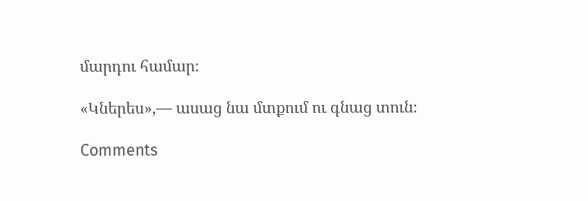մարդու համար։

«Կներես»,— ասաց նա մտքում ու գնաց տուն։

Comments